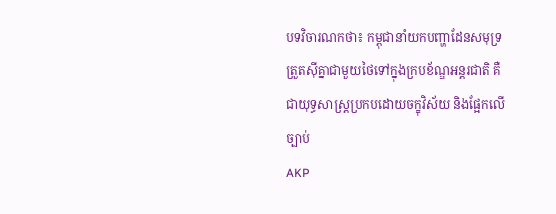បទវិចារណកថា៖ កម្ពុជានាំយកបញ្ហាដែនសមុទ្រត្រួតស៊ីគ្នាជាមួយថៃទៅក្នុងក្របខ័ណ្ឌអន្តរជាតិ គឺជាយុទ្ធសាស្ត្រប្រកបដោយចក្ខុវិស័យ និងផ្អែកលើច្បាប់
AKP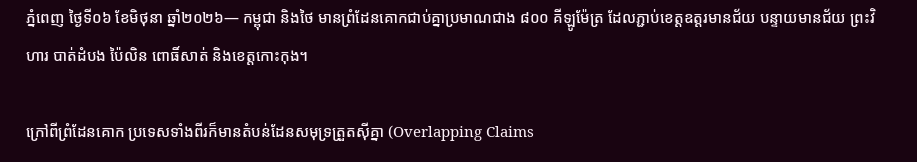ភ្នំពេញ ថ្ងៃទី០៦ ខែមិថុនា ឆ្នាំ២០២៦— កម្ពុជា និងថៃ មានព្រំដែនគោកជាប់គ្នាប្រមាណជាង ៨០០ គីឡូម៉ែត្រ ដែលភ្ជាប់ខេត្តឧត្តរមានជ័យ បន្ទាយមានជ័យ ព្រះវិហារ បាត់ដំបង ប៉ៃលិន ពោធិ៍សាត់ និងខេត្តកោះកុង។

ក្រៅពីព្រំដែនគោក ប្រទេសទាំងពីរក៏មានតំបន់ដែនសមុទ្រត្រួតស៊ីគ្នា (Overlapping Claims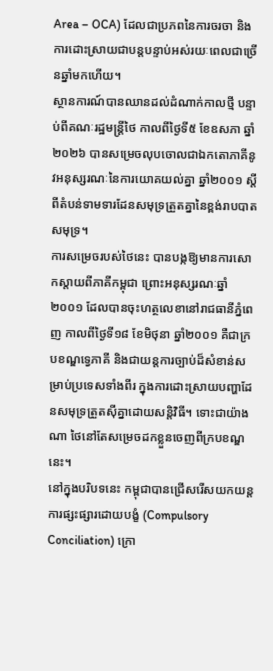Area – OCA) ដែលជាប្រភពនៃការចរចា និងការដោះស្រាយជាបន្តបន្ទាប់អស់រយៈពេលជាច្រើនឆ្នាំមកហើយ។
ស្ថានការណ៍បានឈានដល់ដំណាក់កាលថ្មី បន្ទាប់ពីគណៈរដ្ឋមន្ត្រីថៃ កាលពីថ្ងៃទី៥ ខែឧសភា ឆ្នាំ២០២៦ បានសម្រេចលុបចោលជាឯកតោភាគីនូវអនុស្សរណៈនៃការយោគយល់គ្នា ឆ្នាំ២០០១ ស្តីពីតំបន់ទាមទារដែនសមុទ្រត្រួតគ្នានៃខ្ពង់រាបបាតសមុទ្រ។
ការសម្រេចរបស់ថៃនេះ បានបង្កឱ្យមានការសោកស្តាយពីភាគីកម្ពុជា ព្រោះអនុស្សរណៈឆ្នាំ២០០១ ដែលបានចុះហត្ថលេខានៅរាជធានីភ្នំពេញ កាលពីថ្ងៃទី១៨ ខែមិថុនា ឆ្នាំ២០០១ គឺជាក្របខណ្ឌទ្វេភាគី និងជាយន្តការច្បាប់ដ៏សំខាន់សម្រាប់ប្រទេសទាំងពីរ ក្នុងការដោះស្រាយបញ្ហាដែនសមុទ្រត្រួតស៊ីគ្នាដោយសន្តិវិធី។ ទោះជាយ៉ាងណា ថៃនៅតែសម្រេចដកខ្លួនចេញពីក្របខណ្ឌនេះ។
នៅក្នុងបរិបទនេះ កម្ពុជាបានជ្រើសរើសយកយន្តការផ្សះផ្សារដោយបង្ខំ (Compulsory Conciliation) ក្រោ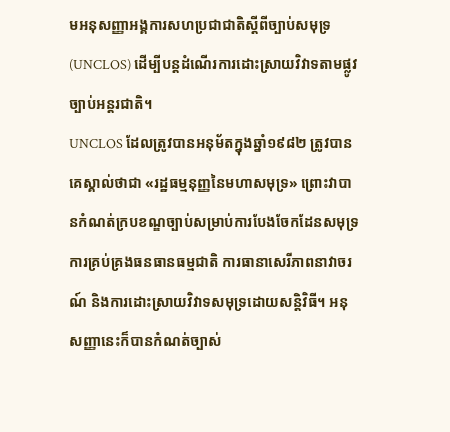មអនុសញ្ញាអង្គការសហប្រជាជាតិស្តីពីច្បាប់សមុទ្រ (UNCLOS) ដើម្បីបន្តដំណើរការដោះស្រាយវិវាទតាមផ្លូវច្បាប់អន្តរជាតិ។
UNCLOS ដែលត្រូវបានអនុម័តក្នុងឆ្នាំ១៩៨២ ត្រូវបានគេស្គាល់ថាជា «រដ្ឋធម្មនុញ្ញនៃមហាសមុទ្រ» ព្រោះវាបានកំណត់ក្របខណ្ឌច្បាប់សម្រាប់ការបែងចែកដែនសមុទ្រ ការគ្រប់គ្រងធនធានធម្មជាតិ ការធានាសេរីភាពនាវាចរណ៍ និងការដោះស្រាយវិវាទសមុទ្រដោយសន្តិវិធី។ អនុសញ្ញានេះក៏បានកំណត់ច្បាស់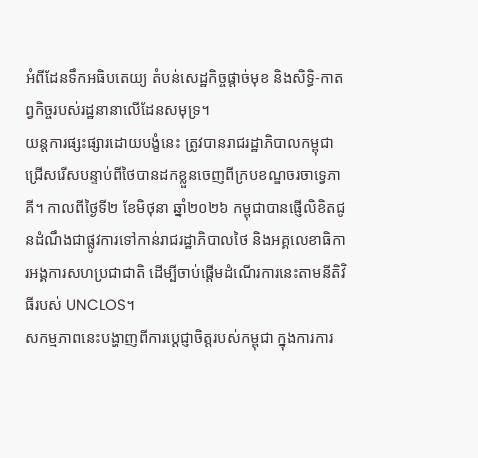អំពីដែនទឹកអធិបតេយ្យ តំបន់សេដ្ឋកិច្ចផ្តាច់មុខ និងសិទ្ធិ-កាតព្វកិច្ចរបស់រដ្ឋនានាលើដែនសមុទ្រ។
យន្តការផ្សះផ្សារដោយបង្ខំនេះ ត្រូវបានរាជរដ្ឋាភិបាលកម្ពុជា ជ្រើសរើសបន្ទាប់ពីថៃបានដកខ្លួនចេញពីក្របខណ្ឌចរចាទ្វេភាគី។ កាលពីថ្ងៃទី២ ខែមិថុនា ឆ្នាំ២០២៦ កម្ពុជាបានផ្ញើលិខិតជូនដំណឹងជាផ្លូវការទៅកាន់រាជរដ្ឋាភិបាលថៃ និងអគ្គលេខាធិការអង្គការសហប្រជាជាតិ ដើម្បីចាប់ផ្តើមដំណើរការនេះតាមនីតិវិធីរបស់ UNCLOS។
សកម្មភាពនេះបង្ហាញពីការប្តេជ្ញាចិត្តរបស់កម្ពុជា ក្នុងការការ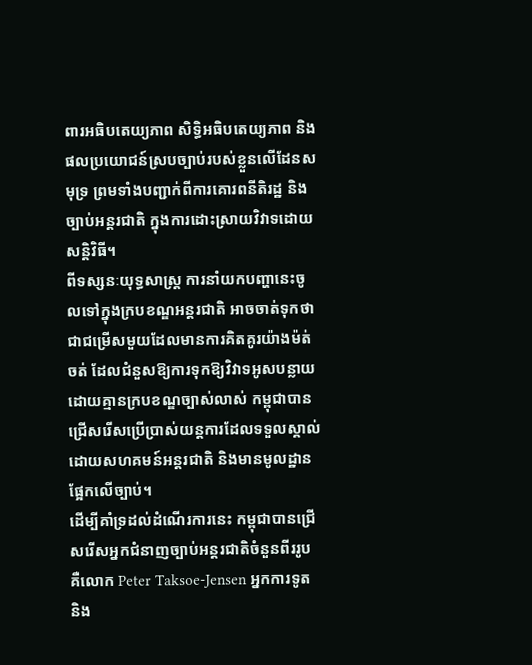ពារអធិបតេយ្យភាព សិទ្ធិអធិបតេយ្យភាព និងផលប្រយោជន៍ស្របច្បាប់របស់ខ្លួនលើដែនសមុទ្រ ព្រមទាំងបញ្ជាក់ពីការគោរពនីតិរដ្ឋ និងច្បាប់អន្តរជាតិ ក្នុងការដោះស្រាយវិវាទដោយសន្តិវិធី។
ពីទស្សនៈយុទ្ធសាស្ត្រ ការនាំយកបញ្ហានេះចូលទៅក្នុងក្របខណ្ឌអន្តរជាតិ អាចចាត់ទុកថាជាជម្រើសមួយដែលមានការគិតគូរយ៉ាងម៉ត់ចត់ ដែលជំនួសឱ្យការទុកឱ្យវិវាទអូសបន្លាយដោយគ្មានក្របខណ្ឌច្បាស់លាស់ កម្ពុជាបានជ្រើសរើសប្រើប្រាស់យន្តការដែលទទួលស្គាល់ដោយសហគមន៍អន្តរជាតិ និងមានមូលដ្ឋានផ្អែកលើច្បាប់។
ដើម្បីគាំទ្រដល់ដំណើរការនេះ កម្ពុជាបានជ្រើសរើសអ្នកជំនាញច្បាប់អន្តរជាតិចំនួនពីររូប គឺលោក Peter Taksoe-Jensen អ្នកការទូត និង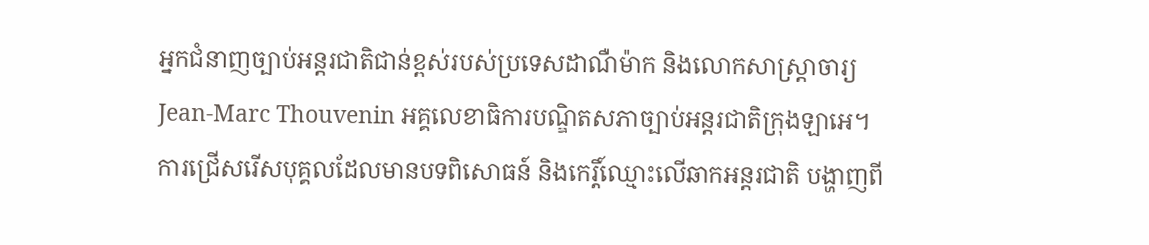អ្នកជំនាញច្បាប់អន្តរជាតិជាន់ខ្ពស់របស់ប្រទេសដាណឺម៉ាក និងលោកសាស្ត្រាចារ្យ Jean-Marc Thouvenin អគ្គលេខាធិការបណ្ឌិតសភាច្បាប់អន្តរជាតិក្រុងឡាអេ។ ការជ្រើសរើសបុគ្គលដែលមានបទពិសោធន៍ និងកេរ្តិ៍ឈ្មោះលើឆាកអន្តរជាតិ បង្ហាញពី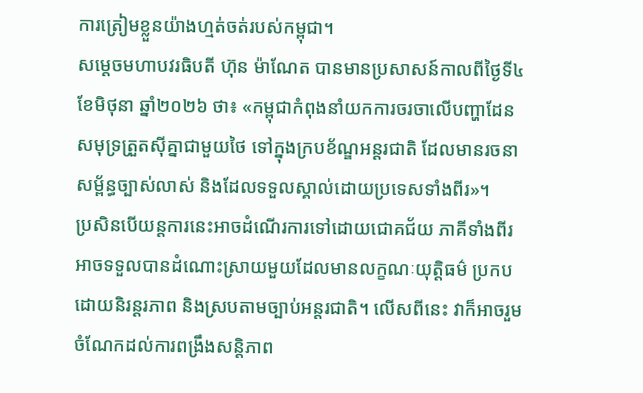ការត្រៀមខ្លួនយ៉ាងហ្មត់ចត់របស់កម្ពុជា។
សម្តេចមហាបវរធិបតី ហ៊ុន ម៉ាណែត បានមានប្រសាសន៍កាលពីថ្ងៃទី៤ ខែមិថុនា ឆ្នាំ២០២៦ ថា៖ «កម្ពុជាកំពុងនាំយកការចរចាលើបញ្ហាដែនសមុទ្រត្រួតស៊ីគ្នាជាមួយថៃ ទៅក្នុងក្របខ័ណ្ឌអន្តរជាតិ ដែលមានរចនាសម្ព័ន្ធច្បាស់លាស់ និងដែលទទួលស្គាល់ដោយប្រទេសទាំងពីរ»។
ប្រសិនបើយន្តការនេះអាចដំណើរការទៅដោយជោគជ័យ ភាគីទាំងពីរអាចទទួលបានដំណោះស្រាយមួយដែលមានលក្ខណៈយុត្តិធម៌ ប្រកបដោយនិរន្តរភាព និងស្របតាមច្បាប់អន្តរជាតិ។ លើសពីនេះ វាក៏អាចរួមចំណែកដល់ការពង្រឹងសន្តិភាព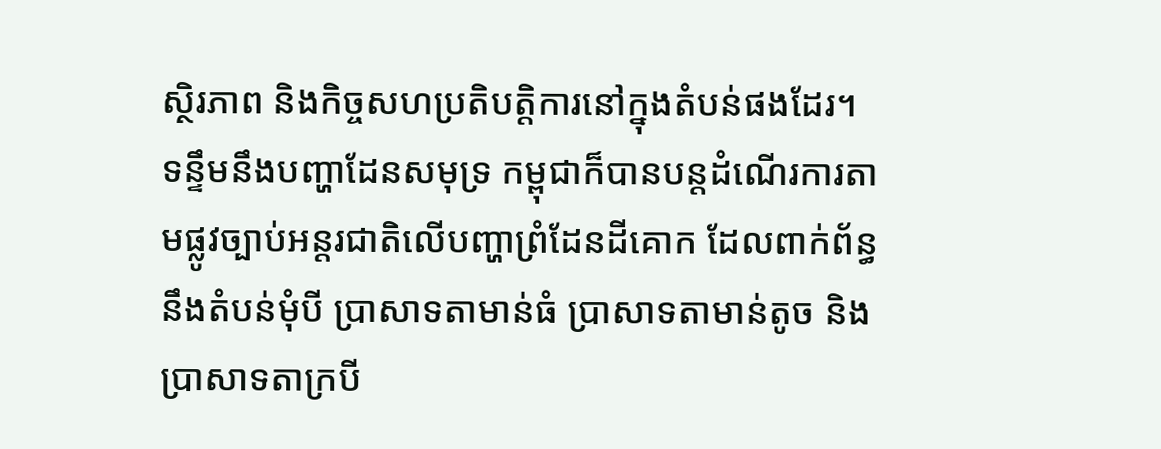ស្ថិរភាព និងកិច្ចសហប្រតិបត្តិការនៅក្នុងតំបន់ផងដែរ។
ទន្ទឹមនឹងបញ្ហាដែនសមុទ្រ កម្ពុជាក៏បានបន្តដំណើរការតាមផ្លូវច្បាប់អន្តរជាតិលើបញ្ហាព្រំដែនដីគោក ដែលពាក់ព័ន្ធនឹងតំបន់មុំបី ប្រាសាទតាមាន់ធំ ប្រាសាទតាមាន់តូច និងប្រាសាទតាក្របី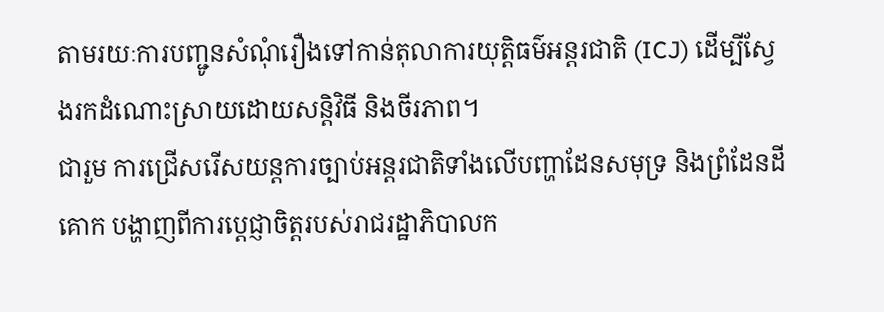តាមរយៈការបញ្ជូនសំណុំរឿងទៅកាន់តុលាការយុត្តិធម៌អន្តរជាតិ (ICJ) ដើម្បីស្វែងរកដំណោះស្រាយដោយសន្តិវិធី និងចីរភាព។
ជារួម ការជ្រើសរើសយន្តការច្បាប់អន្តរជាតិទាំងលើបញ្ហាដែនសមុទ្រ និងព្រំដែនដីគោក បង្ហាញពីការប្តេជ្ញាចិត្តរបស់រាជរដ្ឋាភិបាលក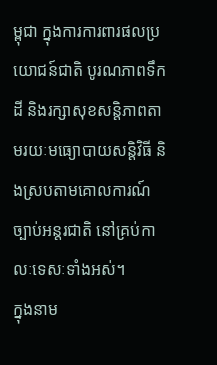ម្ពុជា ក្នុងការការពារផលប្រយោជន៍ជាតិ បូរណភាពទឹកដី និងរក្សាសុខសន្តិភាពតាមរយៈមធ្យោបាយសន្តិវិធី និងស្របតាមគោលការណ៍ច្បាប់អន្តរជាតិ នៅគ្រប់កាលៈទេសៈទាំងអស់។
ក្នុងនាម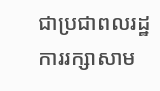ជាប្រជាពលរដ្ឋ ការរក្សាសាម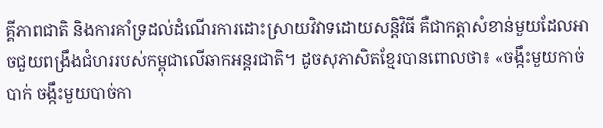គ្គីភាពជាតិ និងការគាំទ្រដល់ដំណើរការដោះស្រាយវិវាទដោយសន្តិវិធី គឺជាកត្តាសំខាន់មួយដែលអាចជួយពង្រឹងជំហររបស់កម្ពុជាលើឆាកអន្តរជាតិ។ ដូចសុភាសិតខ្មែរបានពោលថា៖ «ចង្កឹះមួយកាច់បាក់ ចង្កឹះមួយបាច់កា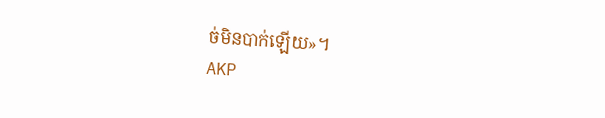ច់មិនបាក់ឡើយ»។
AKP